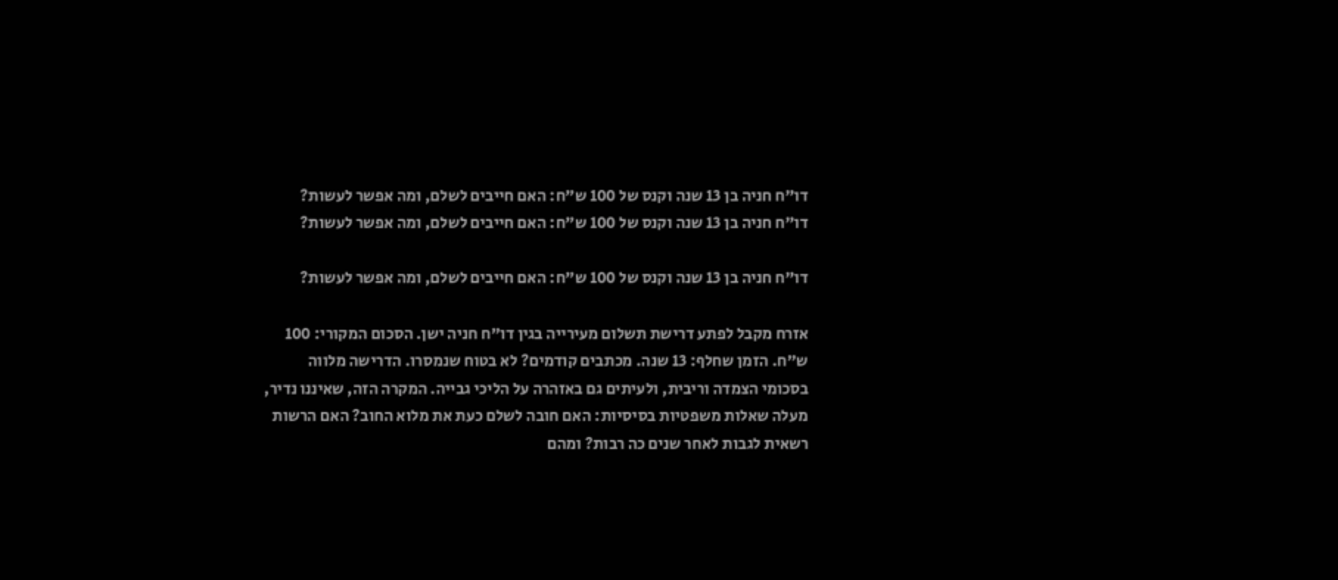דו"ח חניה בן 13 שנה וקנס של 100 ש"ח: האם חייבים לשלם, ומה אפשר לעשות?
דו"ח חניה בן 13 שנה וקנס של 100 ש"ח: האם חייבים לשלם, ומה אפשר לעשות?

דו"ח חניה בן 13 שנה וקנס של 100 ש"ח: האם חייבים לשלם, ומה אפשר לעשות?

אזרח מקבל לפתע דרישת תשלום מעירייה בגין דו"ח חניה ישן. הסכום המקורי: 100 ש"ח. הזמן שחלף: 13 שנה. מכתבים קודמים? לא בטוח שנמסרו. הדרישה מלווה בסכומי הצמדה וריבית, ולעיתים גם באזהרה על הליכי גבייה. המקרה הזה, שאיננו נדיר, מעלה שאלות משפטיות בסיסיות: האם חובה לשלם כעת את מלוא החוב? האם הרשות רשאית לגבות לאחר שנים כה רבות? ומהם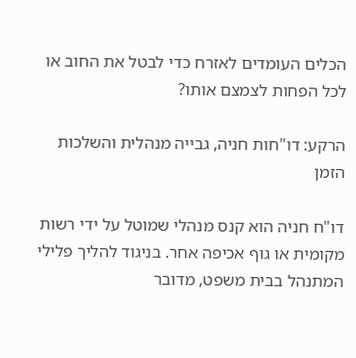הכלים העומדים לאזרח כדי לבטל את החוב או לכל הפחות לצמצם אותו?

הרקע: דו"חות חניה, גבייה מנהלית והשלכות הזמן

דו"ח חניה הוא קנס מנהלי שמוטל על ידי רשות מקומית או גוף אכיפה אחר. בניגוד להליך פלילי המתנהל בבית משפט, מדובר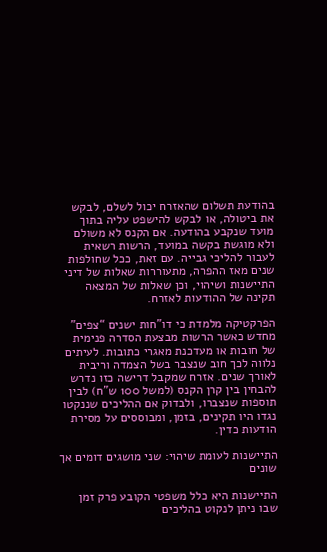בהודעת תשלום שהאזרח יכול לשלם, לבקש את ביטולה, או לבקש להישפט עליה בתוך מועד שנקבע בהודעה. אם הקנס לא משולם ולא מוגשת בקשה במועד, הרשות רשאית לעבור להליכי גבייה. עם זאת, ככל שחולפות שנים מאז ההפרה, מתעוררות שאלות של דיני התיישנות ושיהוי, וכן שאלות של המצאה תקינה של ההודעות לאזרח.

הפרקטיקה מלמדת כי דו"חות ישנים “צפים” מחדש כאשר הרשות מבצעת הסדרה פנימית של חובות או מעדכנת מאגרי כתובות. לעיתים נלווה לכך חוב שנצבר בשל הצמדה וריבית לאורך שנים. אזרח שמקבל דרישה כזו נדרש להבחין בין קרן הקנס (למשל 100 ש"ח) לבין תוספות שנצברו, ולבדוק אם ההליכים שננקטו נגדו היו תקינים, בזמן, ומבוססים על מסירת הודעות כדין.

התיישנות לעומת שיהוי: שני מושגים דומים אך שונים

התיישנות היא כלל משפטי הקובע פרק זמן שבו ניתן לנקוט בהליכים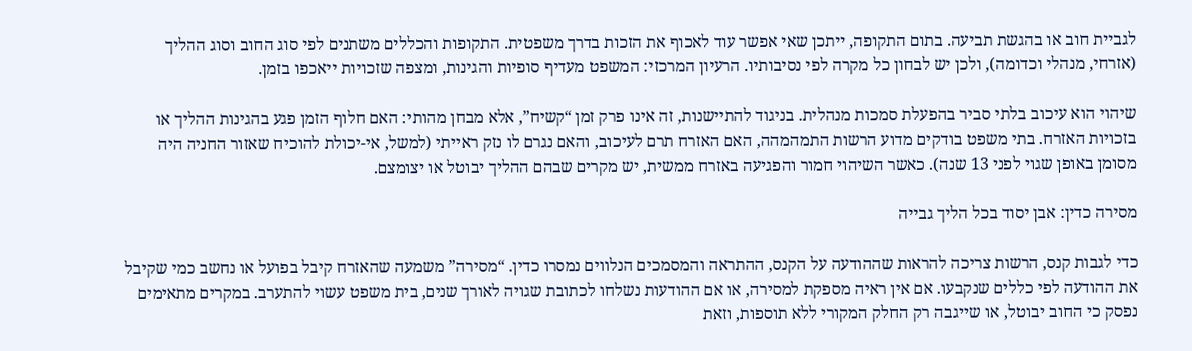לגביית חוב או בהגשת תביעה. בתום התקופה, ייתכן שאי אפשר עוד לאכוף את הזכות בדרך משפטית. התקופות והכללים משתנים לפי סוג החוב וסוג ההליך (אזרחי, מנהלי וכדומה), ולכן יש לבחון כל מקרה לפי נסיבותיו. הרעיון המרכזי: המשפט מעדיף סופיות והגינות, ומצפה שזכויות ייאכפו בזמן.

שיהוי הוא עיכוב בלתי סביר בהפעלת סמכות מנהלית. בניגוד להתיישנות, זה אינו פרק זמן “קשיח”, אלא מבחן מהותי: האם חלוף הזמן פגע בהגינות ההליך או בזכויות האזרח. בתי משפט בודקים מדוע הרשות התמהמהה, האם האזרח תרם לעיכוב, והאם נגרם לו נזק ראייתי (למשל, אי-יכולת להוכיח שאזור החניה היה מסומן באופן שגוי לפני 13 שנה). כאשר השיהוי חמור והפגיעה באזרח ממשית, יש מקרים שבהם ההליך יבוטל או יצומצם.

מסירה כדין: אבן יסוד בכל הליך גבייה

כדי לגבות קנס, הרשות צריכה להראות שההודעה על הקנס, ההתראה והמסמכים הנלווים נמסרו כדין. “מסירה” משמעה שהאזרח קיבל בפועל או נחשב כמי שקיבל את ההודעה לפי כללים שנקבעו. אם אין ראיה מספקת למסירה, או אם ההודעות נשלחו לכתובת שגויה לאורך שנים, בית משפט עשוי להתערב. במקרים מתאימים נפסק כי החוב יבוטל, או שייגבה רק החלק המקורי ללא תוספות, וזאת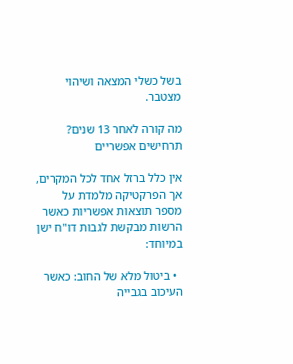בשל כשלי המצאה ושיהוי מצטבר.

מה קורה לאחר 13 שנים? תרחישים אפשריים

אין כלל ברזל אחד לכל המקרים, אך הפרקטיקה מלמדת על מספר תוצאות אפשריות כאשר הרשות מבקשת לגבות דו"ח ישן במיוחד:

  • ביטול מלא של החוב: כאשר העיכוב בגבייה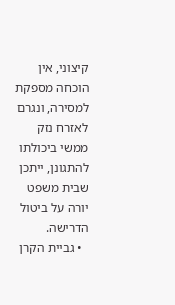קיצוני, אין הוכחה מספקת למסירה, ונגרם לאזרח נזק ממשי ביכולתו להתגונן, ייתכן שבית משפט יורה על ביטול הדרישה.
  • גביית הקרן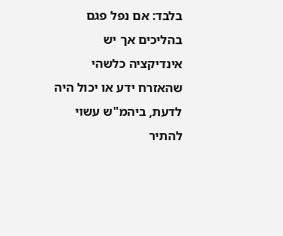בלבד: אם נפל פגם בהליכים אך יש אינדיקציה כלשהי שהאזרח ידע או יכול היה לדעת, ביהמ"ש עשוי להתיר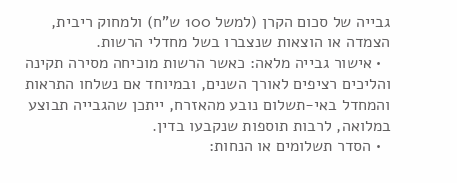גבייה של סכום הקרן (למשל 100 ש"ח) ולמחוק ריבית, הצמדה או הוצאות שנצברו בשל מחדלי הרשות.
  • אישור גבייה מלאה: כאשר הרשות מוכיחה מסירה תקינה והליכים רציפים לאורך השנים, ובמיוחד אם נשלחו התראות והמחדל באי-תשלום נובע מהאזרח, ייתכן שהגבייה תבוצע במלואה, לרבות תוספות שנקבעו בדין.
  • הסדר תשלומים או הנחות: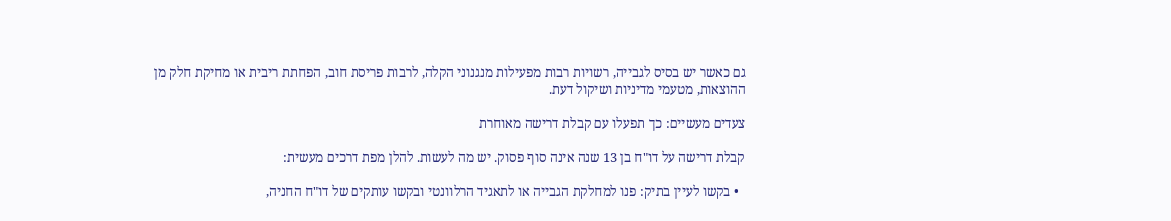גם כאשר יש בסיס לגבייה, רשויות רבות מפעילות מנגנוני הקלה, לרבות פריסת חוב, הפחתת ריבית או מחיקת חלק מן ההוצאות, מטעמי מדיניות ושיקול דעת.

צעדים מעשיים: כך תפעלו עם קבלת דרישה מאוחרת

קבלת דרישה על דו"ח בן 13 שנה אינה סוף פסוק. יש מה לעשות. להלן מפת דרכים מעשית:

  • בקשו לעיין בתיק: פנו למחלקת הגבייה או לתאגיד הרלוונטי ובקשו עותקים של דו"ח החניה,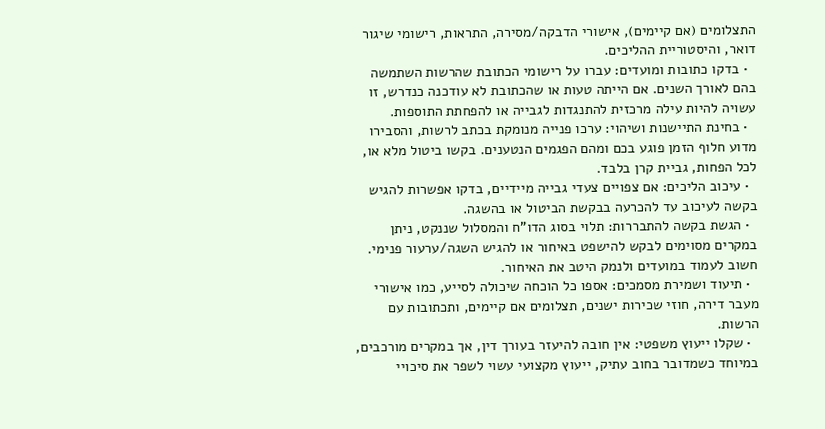התצלומים (אם קיימים), אישורי הדבקה/מסירה, התראות, רישומי שיגור דואר, והיסטוריית ההליכים.
  • בדקו כתובות ומועדים: עברו על רישומי הכתובת שהרשות השתמשה בהם לאורך השנים. אם הייתה טעות או שהכתובת לא עודכנה כנדרש, זו עשויה להיות עילה מרכזית להתנגדות לגבייה או להפחתת התוספות.
  • בחינת התיישנות ושיהוי: ערכו פנייה מנומקת בכתב לרשות, והסבירו מדוע חלוף הזמן פוגע בכם ומהם הפגמים הנטענים. בקשו ביטול מלא או, לכל הפחות, גביית קרן בלבד.
  • עיכוב הליכים: אם צפויים צעדי גבייה מיידיים, בדקו אפשרות להגיש בקשה לעיכוב עד להכרעה בבקשת הביטול או בהשגה.
  • הגשת בקשה להתבררות: תלוי בסוג הדו"ח והמסלול שננקט, ניתן במקרים מסוימים לבקש להישפט באיחור או להגיש השגה/ערעור פנימי. חשוב לעמוד במועדים ולנמק היטב את האיחור.
  • תיעוד ושמירת מסמכים: אספו כל הוכחה שיכולה לסייע, כמו אישורי מעבר דירה, חוזי שכירות ישנים, תצלומים אם קיימים, ותכתובות עם הרשות.
  • שקלו ייעוץ משפטי: אין חובה להיעזר בעורך דין, אך במקרים מורכבים, במיוחד כשמדובר בחוב עתיק, ייעוץ מקצועי עשוי לשפר את סיכויי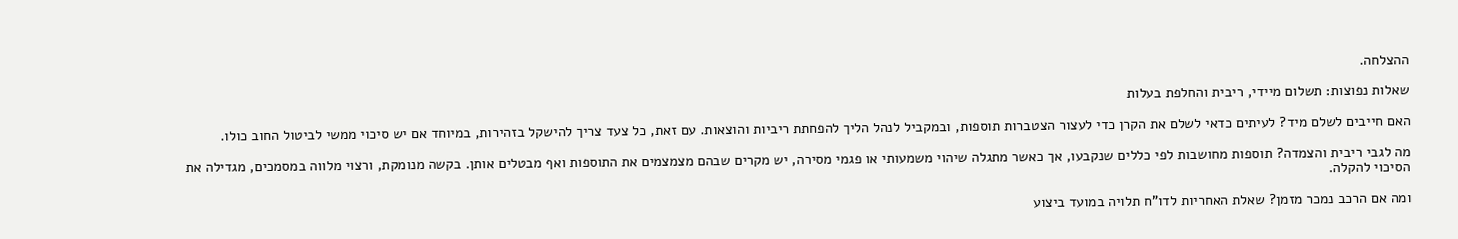ההצלחה.

שאלות נפוצות: תשלום מיידי, ריבית והחלפת בעלות

האם חייבים לשלם מיד? לעיתים כדאי לשלם את הקרן כדי לעצור הצטברות תוספות, ובמקביל לנהל הליך להפחתת ריביות והוצאות. עם זאת, כל צעד צריך להישקל בזהירות, במיוחד אם יש סיכוי ממשי לביטול החוב כולו.

מה לגבי ריבית והצמדה? תוספות מחושבות לפי כללים שנקבעו, אך כאשר מתגלה שיהוי משמעותי או פגמי מסירה, יש מקרים שבהם מצמצמים את התוספות ואף מבטלים אותן. בקשה מנומקת, ורצוי מלווה במסמכים, מגדילה את הסיכוי להקלה.

ומה אם הרכב נמכר מזמן? שאלת האחריות לדו"ח תלויה במועד ביצוע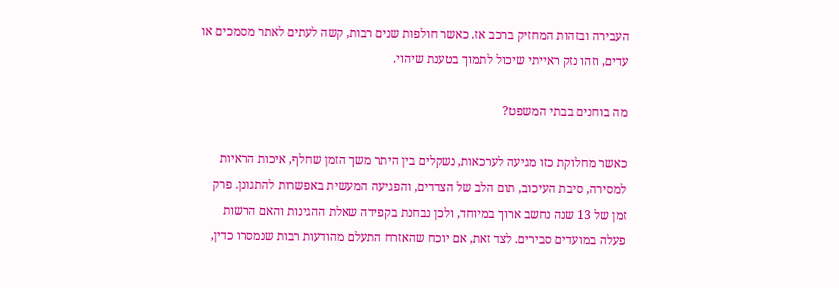העבירה ובזהות המחזיק ברכב אז. כאשר חולפות שנים רבות, קשה לעתים לאתר מסמכים או עדים, וזהו נזק ראייתי שיכול לתמוך בטענת שיהוי.

מה בוחנים בבתי המשפט?

כאשר מחלוקת כזו מגיעה לערכאות, נשקלים בין היתר משך הזמן שחלף, איכות הראיות למסירה, סיבת העיכוב, תום הלב של הצדדים, והפגיעה המעשית באפשרות להתגונן. פרק זמן של 13 שנה נחשב ארוך במיוחד, ולכן נבחנת בקפידה שאלת ההגינות והאם הרשות פעלה במועדים סבירים. לצד זאת, אם יוכח שהאזרח התעלם מהודעות רבות שנמסרו כדין,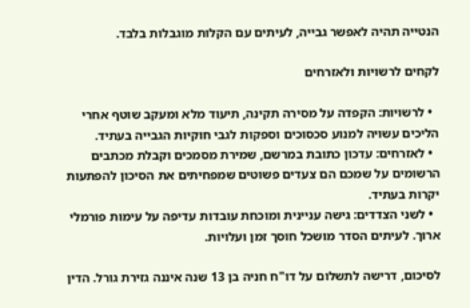הנטייה תהיה לאפשר גבייה, לעיתים עם הקלות מוגבלות בלבד.

לקחים לרשויות ולאזרחים

  • לרשויות: הקפדה על מסירה תקינה, תיעוד מלא ומעקב שוטף אחרי הליכים עשויה למנוע סכסוכים וספקות לגבי חוקיות הגבייה בעתיד.
  • לאזרחים: עדכון כתובת במרשם, שמירת מסמכים וקבלת מכתבים הרשומים על שמכם הם צעדים פשוטים שמפחיתים את הסיכון להפתעות יקרות בעתיד.
  • לשני הצדדים: גישה עניינית ומוכחת עובדות עדיפה על עימות פורמלי ארוך. לעיתים הסדר מושכל חוסך זמן ועלויות.

לסיכום, דרישה לתשלום על דו"ח חניה בן 13 שנה איננה גזירת גורל. הדין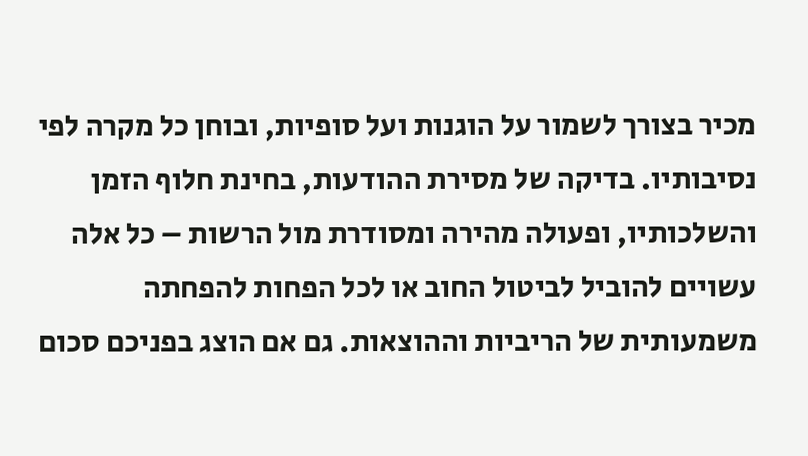מכיר בצורך לשמור על הוגנות ועל סופיות, ובוחן כל מקרה לפי נסיבותיו. בדיקה של מסירת ההודעות, בחינת חלוף הזמן והשלכותיו, ופעולה מהירה ומסודרת מול הרשות – כל אלה עשויים להוביל לביטול החוב או לכל הפחות להפחתה משמעותית של הריביות וההוצאות. גם אם הוצג בפניכם סכום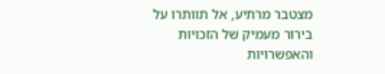מצטבר מרתיע, אל תוותרו על בירור מעמיק של הזכויות והאפשרויות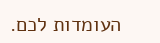העומדות לכם.